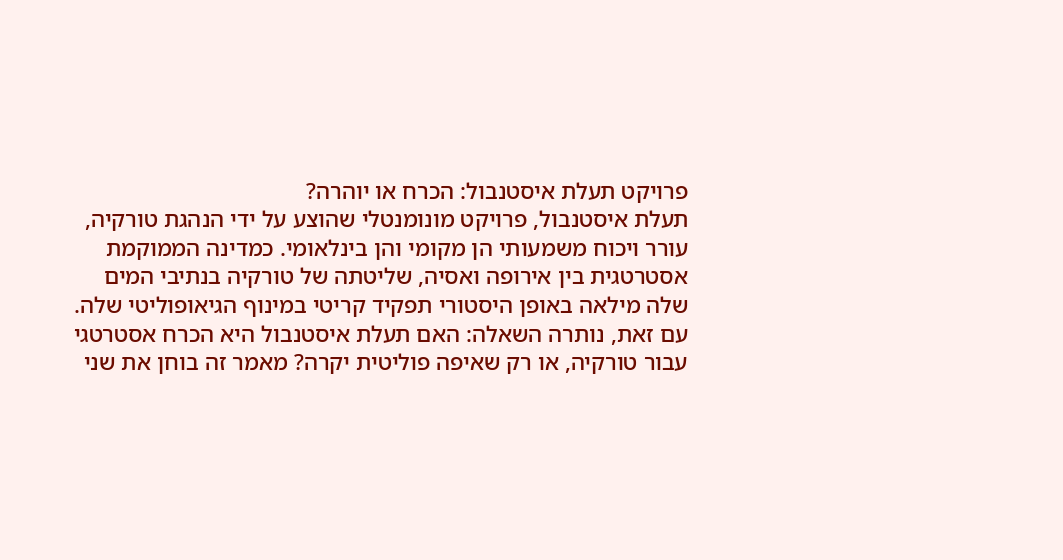פרויקט תעלת איסטנבול: הכרח או יוהרה?
תעלת איסטנבול, פרויקט מונומנטלי שהוצע על ידי הנהגת טורקיה, עורר ויכוח משמעותי הן מקומי והן בינלאומי. כמדינה הממוקמת אסטרטגית בין אירופה ואסיה, שליטתה של טורקיה בנתיבי המים שלה מילאה באופן היסטורי תפקיד קריטי במינוף הגיאופוליטי שלה. עם זאת, נותרה השאלה: האם תעלת איסטנבול היא הכרח אסטרטגי עבור טורקיה, או רק שאיפה פוליטית יקרה? מאמר זה בוחן את שני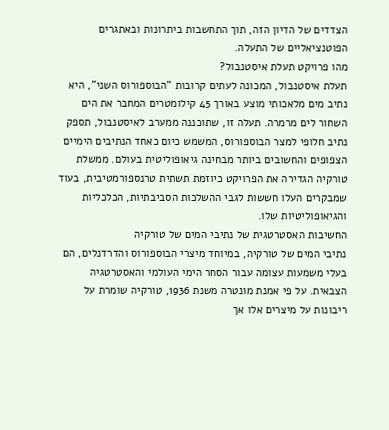הצדדים של הדיון הזה, תוך התחשבות ביתרונות ובאתגרים הפוטנציאליים של התעלה.
מהו פרויקט תעלת איסטנבול?
תעלת איסטנבול, המכונה לעתים קרובות "הבוספורוס השני", היא נתיב מים מלאכותי מוצע באורך 45 קילומטרים המחבר את הים השחור לים מרמרה. תעלה זו, שתוכננה ממערב לאיסטנבול, תספק נתיב חלופי למצר הבוספורוס, המשמש כיום כאחד הנתיבים הימיים הצפופים והחשובים ביותר מבחינה גיאופוליטית בעולם. ממשלת טורקיה הגדירה את הפרויקט כיוזמת תשתית טרנספורמטיבית, בעוד שמבקרים העלו חששות לגבי ההשלכות הסביבתיות, הכלכליות והגיאופוליטיות שלו.
החשיבות האסטרטגית של נתיבי המים של טורקיה
נתיבי המים של טורקיה, במיוחד מיצרי הבוספורוס והדרדנלים, הם בעלי משמעות עצומה עבור הסחר הימי העולמי והאסטרטגיה הצבאית. על פי אמנת מונטרה משנת 1936, טורקיה שומרת על ריבונות על מיצרים אלו אך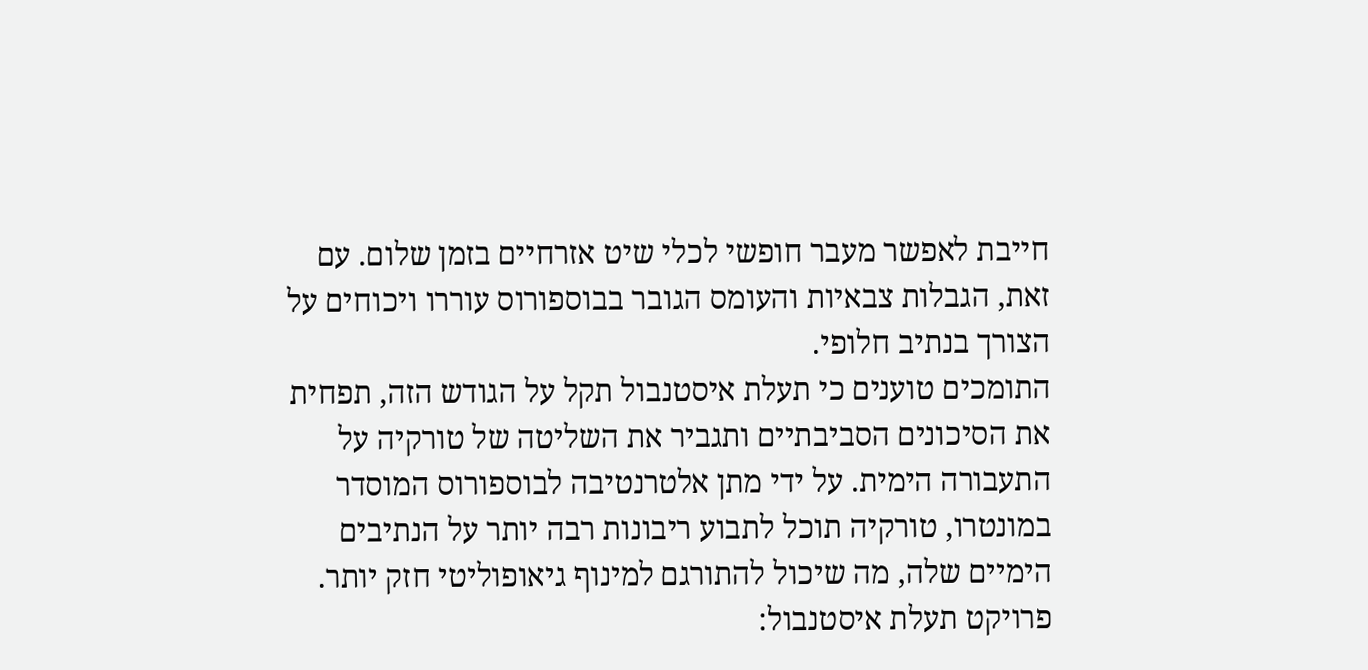חייבת לאפשר מעבר חופשי לכלי שיט אזרחיים בזמן שלום. עם זאת, הגבלות צבאיות והעומס הגובר בבוספורוס עוררו ויכוחים על הצורך בנתיב חלופי.
התומכים טוענים כי תעלת איסטנבול תקל על הגודש הזה, תפחית את הסיכונים הסביבתיים ותגביר את השליטה של טורקיה על התעבורה הימית. על ידי מתן אלטרנטיבה לבוספורוס המוסדר במונטרו, טורקיה תוכל לתבוע ריבונות רבה יותר על הנתיבים הימיים שלה, מה שיכול להתורגם למינוף גיאופוליטי חזק יותר.
פרויקט תעלת איסטנבול: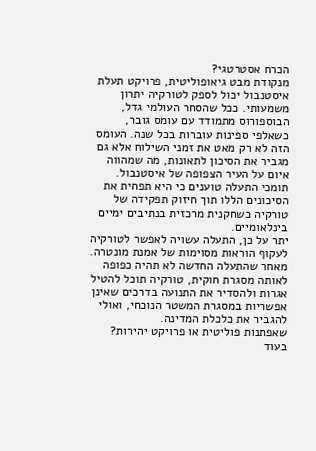הכרח אסטרטגי?
מנקודת מבט גיאופוליטית, פרויקט תעלת איסטנבול יכול לספק לטורקיה יתרון משמעותי. ככל שהסחר העולמי גדל, הבוספורוס מתמודד עם עומס גובר, כשאלפי ספינות עוברות בכל שנה. העומס הזה לא רק מאט את זמני השילוח אלא גם מגביר את הסיכון לתאונות, מה שמהווה איום על העיר הצפופה של איסטנבול. תומכי התעלה טוענים כי היא תפחית את הסיכונים הללו תוך חיזוק תפקידה של טורקיה כשחקנית מרכזית בנתיבים ימיים בינלאומיים.
יתר על כן, התעלה עשויה לאפשר לטורקיה לעקוף הוראות מסוימות של אמנת מונטרה. מאחר שהתעלה החדשה לא תהיה כפופה לאותה מסגרת חוקית, טורקיה תוכל להטיל אגרות ולהסדיר את התנועה בדרכים שאינן אפשריות במסגרת המשטר הנוכחי, ואולי להגביר את כלכלת המדינה.
שאפתנות פוליטית או פרויקט יהירות?
בעוד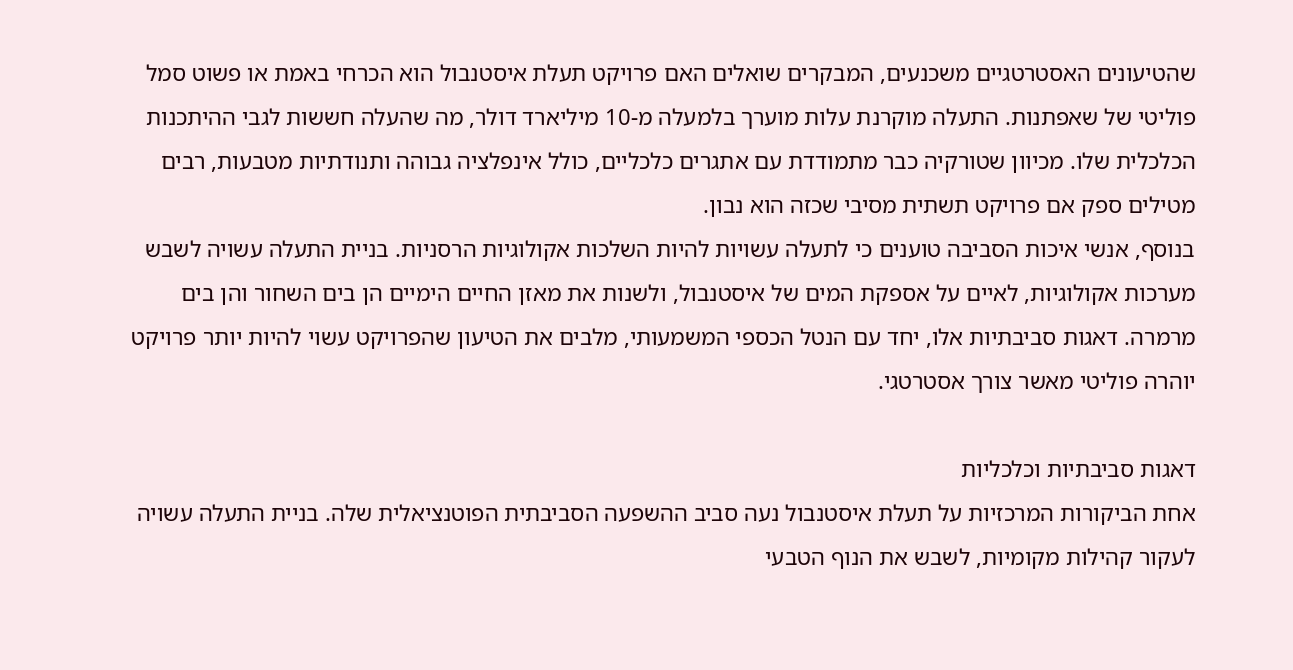שהטיעונים האסטרטגיים משכנעים, המבקרים שואלים האם פרויקט תעלת איסטנבול הוא הכרחי באמת או פשוט סמל פוליטי של שאפתנות. התעלה מוקרנת עלות מוערך בלמעלה מ-10 מיליארד דולר, מה שהעלה חששות לגבי ההיתכנות הכלכלית שלו. מכיוון שטורקיה כבר מתמודדת עם אתגרים כלכליים, כולל אינפלציה גבוהה ותנודתיות מטבעות, רבים מטילים ספק אם פרויקט תשתית מסיבי שכזה הוא נבון.
בנוסף, אנשי איכות הסביבה טוענים כי לתעלה עשויות להיות השלכות אקולוגיות הרסניות. בניית התעלה עשויה לשבש מערכות אקולוגיות, לאיים על אספקת המים של איסטנבול, ולשנות את מאזן החיים הימיים הן בים השחור והן בים מרמרה. דאגות סביבתיות אלו, יחד עם הנטל הכספי המשמעותי, מלבים את הטיעון שהפרויקט עשוי להיות יותר פרויקט יוהרה פוליטי מאשר צורך אסטרטגי.

דאגות סביבתיות וכלכליות
אחת הביקורות המרכזיות על תעלת איסטנבול נעה סביב ההשפעה הסביבתית הפוטנציאלית שלה. בניית התעלה עשויה לעקור קהילות מקומיות, לשבש את הנוף הטבעי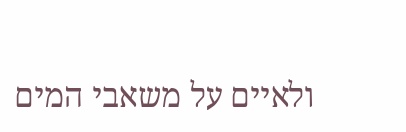ולאיים על משאבי המים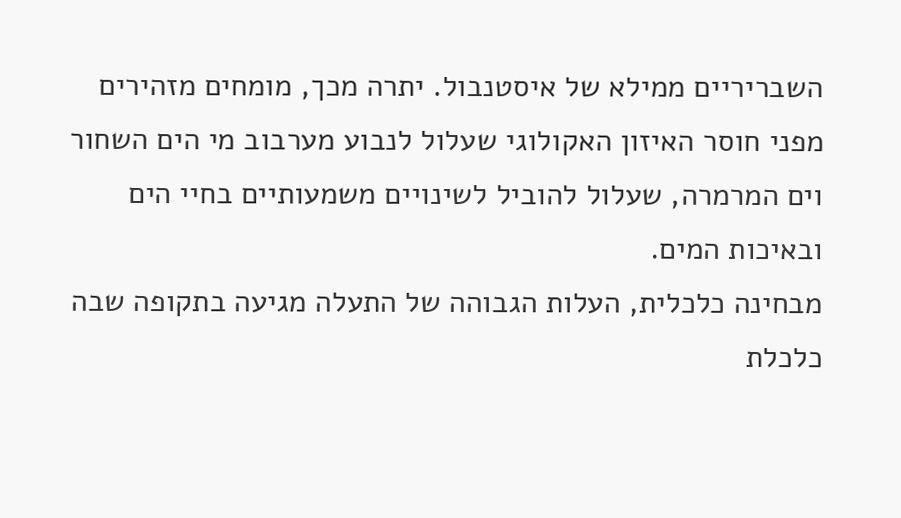השבריריים ממילא של איסטנבול. יתרה מכך, מומחים מזהירים מפני חוסר האיזון האקולוגי שעלול לנבוע מערבוב מי הים השחור וים המרמרה, שעלול להוביל לשינויים משמעותיים בחיי הים ובאיכות המים.
מבחינה כלכלית, העלות הגבוהה של התעלה מגיעה בתקופה שבה כלכלת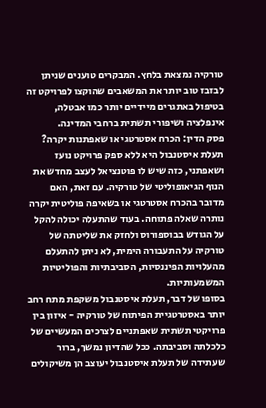טורקיה נמצאת בלחץ. המבקרים טוענים שניתן לבזבז טוב יותר את המשאבים שהוקצו לפרויקט זה בטיפול באתגרים מיידיים יותר כמו אבטלה, אינפלציה ושיפורי תשתית ברחבי המדינה.
פסק הדין: הכרח אסטרטגי או שאפתנות יקרה?
תעלת איסטנבול היא ללא ספק פרויקט נועז ושאפתני, כזה שיש לו פוטנציאל לעצב מחדש את הנוף הגיאופוליטי של טורקיה. עם זאת, האם מדובר בהכרח אסטרטגי או בשאיפה פוליטית יקרה נותרה שאלה פתוחה. בעוד שהתעלה יכולה להקל על הגודש בבוספורוס ולחזק את שליטתה של טורקיה על התעבורה הימית, לא ניתן להתעלם מהעלויות הפיננסיות, הסביבתיות והפוליטיות המשמעותיות.
בסופו של דבר, תעלת איסטנבול משקפת מתח רחב יותר באסטרטגיית הפיתוח של טורקיה - איזון בין פרויקטי תשתית שאפתניים לצרכים המעשיים של כלכלתה וסביבתה. ככל שהדיון נמשך, ברור שעתידה של תעלת איסטנבול יעוצב הן משיקולים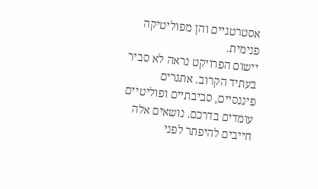אסטרטגיים והן מפוליטיקה פנימית.
יישום הפרויקט נראה לא סביר בעתיד הקרוב. אתגרים פיננסיים, סביבתיים ופוליטיים עומדים בדרכם. נושאים אלה חייבים להיפתר לפני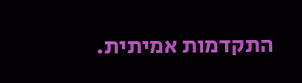התקדמות אמיתית.